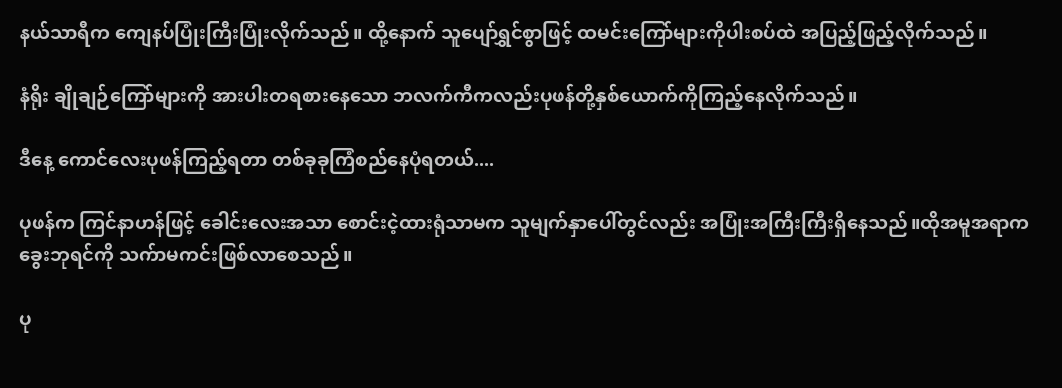နယ်သာရီက ကျေနပ်ပြုံးကြီးပြုံးလိုက်သည်။ ထို့နောက် သူပျော်ရွှင်စွာဖြင့် ထမင်းကြော်များကိုပါးစပ်ထဲ အပြည့်ဖြည့်လိုက်သည်။

နံရိုး ချိုချဉ်ကြော်များကို အားပါးတရစားနေသော ဘလက်ကီကလည်းပုဖန်တို့နှစ်ယောက်ကိုကြည့်နေလိုက်သည်။

ဒီနေ့ ကောင်လေးပုဖန်ကြည့်ရတာ တစ်ခုခုကြံစည်နေပုံရတယ်....

ပုဖန်က ကြင်နာဟန်ဖြင့် ခေါင်းလေးအသာ စောင်းငဲ့ထားရုံသာမက သူမျက်နှာပေါ်တွင်လည်း အပြုံးအကြီးကြီးရှိနေသည်။ထိုအမူအရာက ခွေးဘုရင်ကို သက်ာမကင်းဖြစ်လာစေသည်။

ပု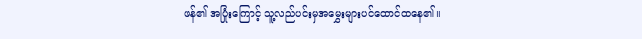ဖန်၏ အပြုံးကြောင့် သူ့လည်ပင်းမှအမွှေးများပင်ထောင်ထနေ၏။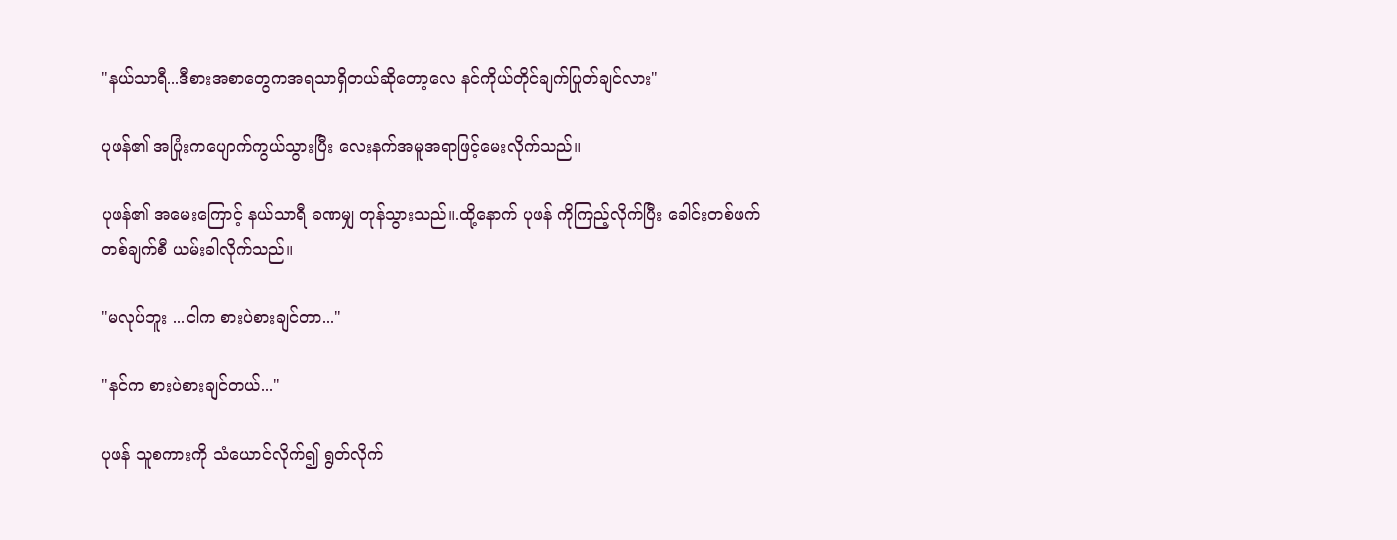"နယ်သာရီ...ဒီစားအစာတွေကအရသာရှိတယ်ဆိုတော့လေ နင်ကိုယ်တိုင်ချက်ပြုတ်ချင်လား"

ပုဖန်၏ အပြုံးကပျောက်ကွယ်သွားပြီး လေးနက်အမူအရာဖြင့်မေးလိုက်သည်။

ပုဖန်၏ အမေးကြောင့် နယ်သာရီ ခဏမျှ တုန်သွားသည်။.ထို့နောက် ပုဖန် ကိုကြည့်လိုက်ပြီး ခေါင်းတစ်ဖက်တစ်ချက်စီ ယမ်းခါလိုက်သည်။

"မလုပ်ဘူး ...ငါက စားပဲစားချင်တာ..."

"နင်က စားပဲစားချင်တယ်..."

ပုဖန် သူစကားကို သံယောင်လိုက်၍ ရွတ်လိုက်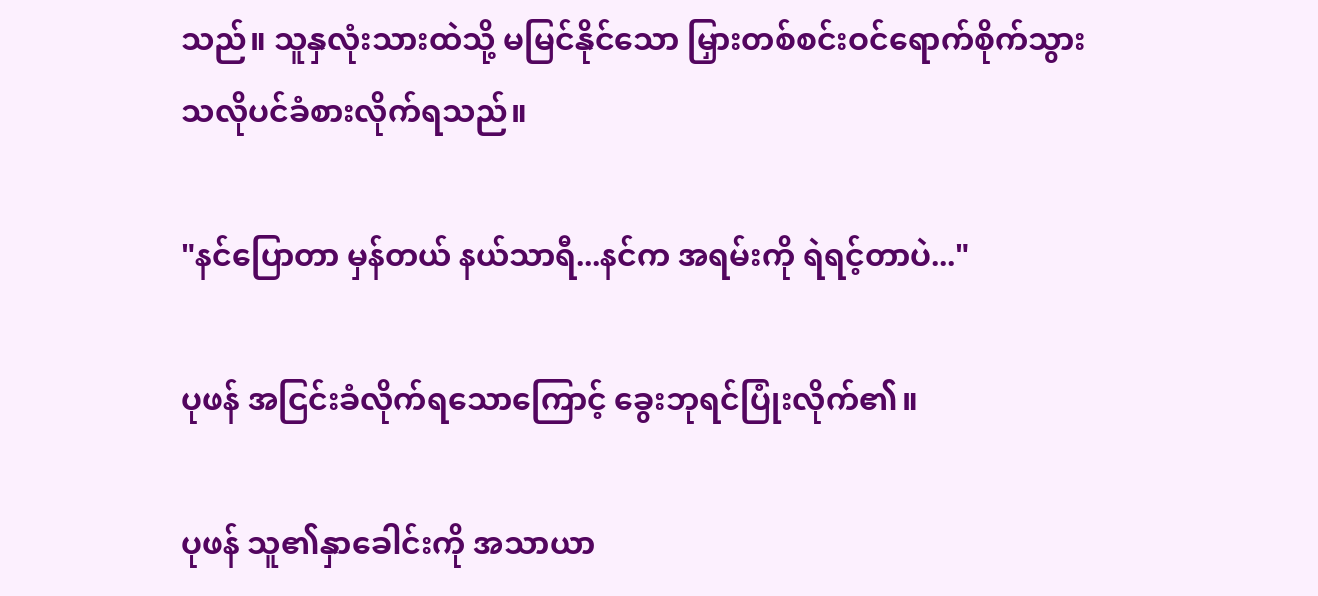သည်။ သူနှလုံးသားထဲသို့ မမြင်နိုင်သော မြှားတစ်စင်းဝင်ရောက်စိုက်သွားသလိုပင်ခံစားလိုက်ရသည်။

"နင်ပြောတာ မှန်တယ် နယ်သာရီ...နင်က အရမ်းကို ရဲရင့်တာပဲ..."

ပုဖန် အငြင်းခံလိုက်ရသောကြောင့် ခွေးဘုရင်ပြုံးလိုက်၏။

ပုဖန် သူ၏နှာခေါင်းကို အသာယာ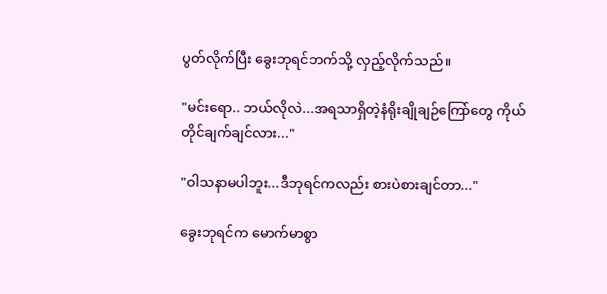ပွတ်လိုက်ပြီး ခွေးဘုရင်ဘက်သို့ လှည့်လိုက်သည်။

"မင်းရော.. ဘယ်လိုလဲ...အရသာရှိတဲ့နံရိုးချိုချဉ်ကြော်တွေ ကိုယ်တိုင်ချက်ချင်လား..."

"ဝါသနာမပါဘူး...ဒီဘုရင်ကလည်း စားပဲစားချင်တာ..."

ခွေးဘုရင်က မောက်မာစွာ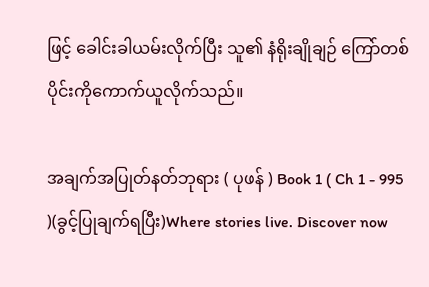ဖြင့် ခေါင်းခါယမ်းလိုက်ပြီး သူ၏ နံရိုးချိုချဉ် ကြော်တစ်ပိုင်းကိုကောက်ယူလိုက်သည်။

အချက်အပြုတ်နတ်ဘုရား ( ပုဖန် ) Book 1 ( Ch 1 - 995 )(ခွင့်ပြုချက်ရပြီး)Where stories live. Discover now